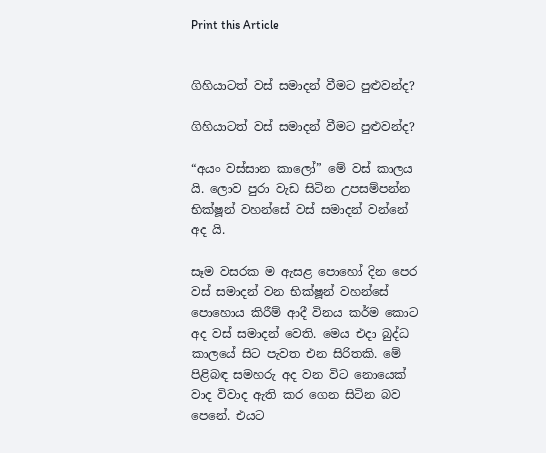Print this Article


ගිහියාටත් වස් සමාදන් වීමට පුළුවන්ද?

ගිහියාටත් වස් සමාදන් වීමට පුළුවන්ද?

“අයං වස්සාන කාලෝ” මේ වස් කාලය යි. ලොව පුරා වැඩ සිටින උපසම්පන්න භික්ෂූන් වහන්සේ වස් සමාදන් වන්නේ අද යි.

සෑම වසරක ම ඇසළ පොහෝ දින පෙර වස් සමාදන් වන භික්ෂූන් වහන්සේ පොහොය කිරීම් ආදී විනය කර්ම කොට අද වස් සමාදන් වෙති. මෙය එදා බුද්ධ කාලයේ සිට පැවත එන සිරිතකි. මේ පිළිබඳ සමහරු අද වන විට නොයෙක් වාද විවාද ඇති කර ගෙන සිටින බව පෙනේ. එයට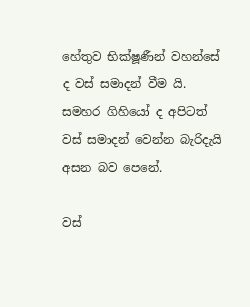හේතුව භික්ෂූණීන් වහන්සේ ද වස් සමාදන් වීම යි. සමහර ගිහියෝ ද අපිටත් වස් සමාදන් වෙන්න බැරිදැයි අසන බව පෙනේ.

වස්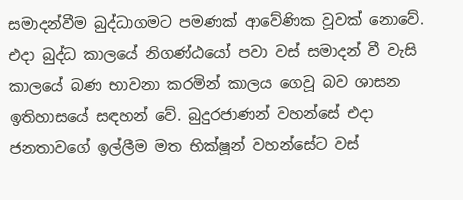සමාදන්වීම බුද්ධාගමට පමණක් ආවේණික වූවක් නොවේ. එදා බුද්ධ කාලයේ නිගණ්ඨයෝ පවා වස් සමාදන් වී වැසි කාලයේ බණ භාවනා කරමින් කාලය ගෙවූ බව ශාසන ඉතිහාසයේ සඳහන් වේ. බුදුරජාණන් වහන්සේ එදා ජනතාවගේ ඉල්ලීම මත භික්ෂූන් වහන්සේට වස්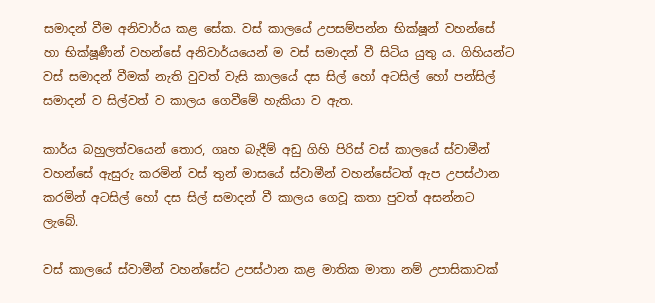සමාදන් වීම අනිවාර්ය කළ සේක. වස් කාලයේ උපසම්පන්න භික්ෂූන් වහන්සේ හා භික්ෂූණීන් වහන්සේ අනිවාර්යයෙන් ම වස් සමාදන් වී සිටිය යුතු ය. ගිහියන්ට වස් සමාදන් වීමක් නැති වුවත් වැසි කාලයේ දස සිල් හෝ අටසිල් හෝ පන්සිල් සමාදන් ව සිල්වත් ව කාලය ගෙවීමේ හැකියා ව ඇත.

කාර්ය බහුලත්වයෙන් තොර, ගෘහ බැදීම් අඩු ගිහි පිරිස් වස් කාලයේ ස්වාමීන් වහන්සේ ඇසුරු කරමින් වස් තුන් මාසයේ ස්වාමීන් වහන්සේටත් ඇප උපස්ථාන කරමින් අටසිල් හෝ දස සිල් සමාදන් වී කාලය ගෙවූ කතා පුවත් අසන්නට ලැබේ.

වස් කාලයේ ස්වාමීන් වහන්සේට උපස්ථාන කළ මාතික මාතා නම් උපාසිකාවක්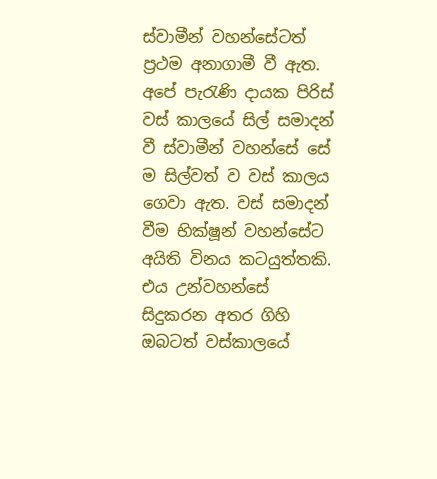ස්වාමීන් වහන්සේටත් ප්‍රථම අනාගාමී වී ඇත. අපේ පැරැණි දායක පිරිස් වස් කාලයේ සිල් සමාදන් වී ස්වාමීන් වහන්සේ සේ ම සිල්වත් ව වස් කාලය ගෙවා ඇත. වස් සමාදන් වීම භික්ෂූන් වහන්සේට අයිති විනය කටයුත්තකි. එය උන්වහන්සේ සිදුකරන අතර ගිහි ඔබටත් වස්කාලයේ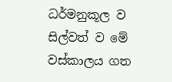ධර්මනුකූල ව සිල්වත් ව මේ වස්කාලය ගත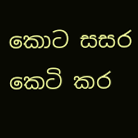කොට සසර කෙටි කර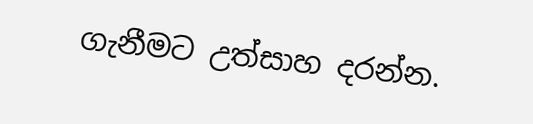ගැනීමට උත්සාහ දරන්න.